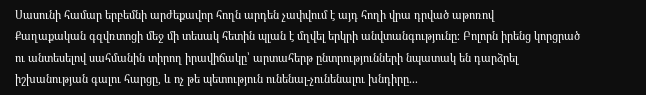Սասունի համար երբեմնի արժեքավոր հողն արդեն չափվում է այդ հողի վրա դրված աթոռով
Քաղաքական գզվռտոցի մեջ մի տեսակ հետին պլան է մղվել երկրի անվտանգությունը։ Բոլորն իրենց կորցրած ու անտեսելով սահմանին տիրող իրավիճակը՝ արտահերթ ընտրությունների նպատակ են դարձրել իշխանության գալու հարցը, և ոչ թե պետություն ունենալ-չունենալու խնդիրը․․․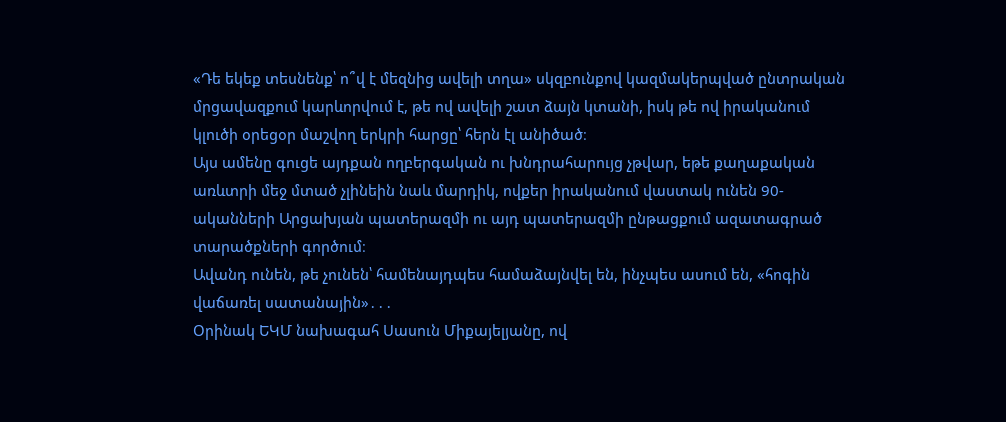«Դե եկեք տեսնենք՝ ո՞վ է մեզնից ավելի տղա» սկզբունքով կազմակերպված ընտրական մրցավազքում կարևորվում է, թե ով ավելի շատ ձայն կտանի, իսկ թե ով իրականում կլուծի օրեցօր մաշվող երկրի հարցը՝ հերն էլ անիծած։
Այս ամենը գուցե այդքան ողբերգական ու խնդրահարույց չթվար, եթե քաղաքական առևտրի մեջ մտած չլինեին նաև մարդիկ, ովքեր իրականում վաստակ ունեն 90-ականների Արցախյան պատերազմի ու այդ պատերազմի ընթացքում ազատագրած տարածքների գործում։
Ավանդ ունեն, թե չունեն՝ համենայդպես համաձայնվել են, ինչպես ասում են, «հոգին վաճառել սատանային»․․․
Օրինակ ԵԿՄ նախագահ Սասուն Միքայելյանը, ով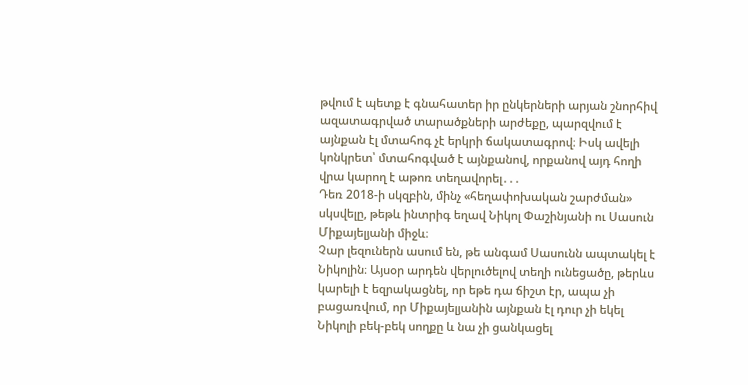թվում է պետք է գնահատեր իր ընկերների արյան շնորհիվ ազատագրված տարածքների արժեքը, պարզվում է այնքան էլ մտահոգ չէ երկրի ճակատագրով։ Իսկ ավելի կոնկրետ՝ մտահոգված է այնքանով, որքանով այդ հողի վրա կարող է աթոռ տեղավորել․․․
Դեռ 2018-ի սկզբին, մինչ «հեղափոխական շարժման» սկսվելը, թեթև ինտրիգ եղավ Նիկոլ Փաշինյանի ու Սասուն Միքայելյանի միջև։
Չար լեզուներն ասում են, թե անգամ Սասունն ապտակել է Նիկոլին։ Այսօր արդեն վերլուծելով տեղի ունեցածը, թերևս կարելի է եզրակացնել, որ եթե դա ճիշտ էր, ապա չի բացառվում, որ Միքայելյանին այնքան էլ դուր չի եկել Նիկոլի բեկ-բեկ սողքը և նա չի ցանկացել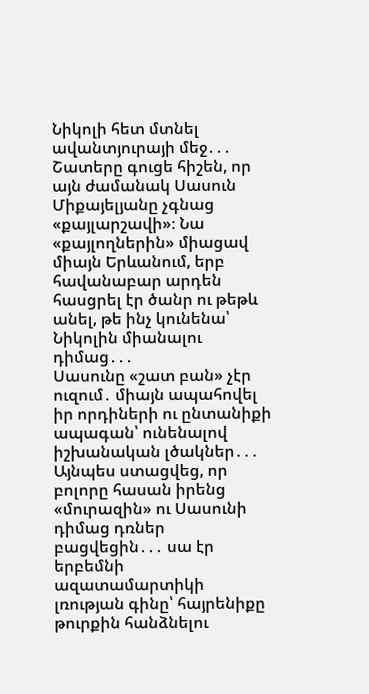Նիկոլի հետ մտնել ավանտյուրայի մեջ․․․
Շատերը գուցե հիշեն, որ այն ժամանակ Սասուն Միքայելյանը չգնաց «քայլարշավի»։ Նա «քայլողներին» միացավ միայն Երևանում, երբ հավանաբար արդեն հասցրել էր ծանր ու թեթև անել, թե ինչ կունենա՝ Նիկոլին միանալու դիմաց․․․
Սասունը «շատ բան» չէր ուզում․ միայն ապահովել իր որդիների ու ընտանիքի ապագան՝ ունենալով իշխանական լծակներ․․․
Այնպես ստացվեց, որ բոլորը հասան իրենց «մուրազին» ու Սասունի դիմաց դռներ բացվեցին․․․ սա էր երբեմնի ազատամարտիկի լռության գինը՝ հայրենիքը թուրքին հանձնելու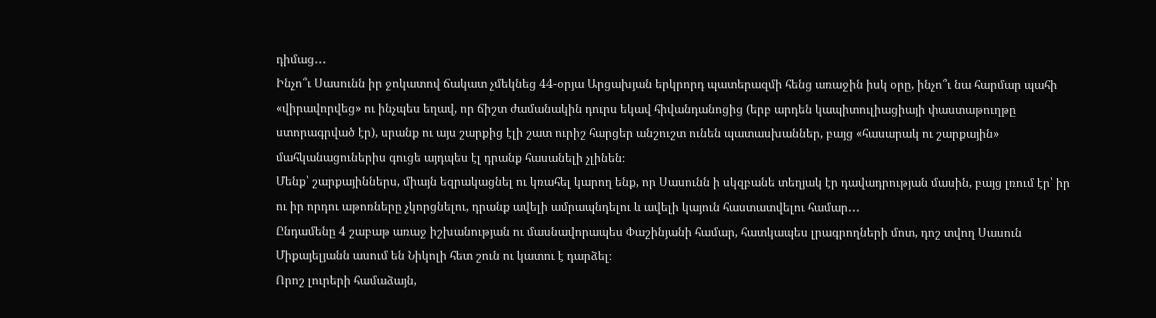դիմաց․․․
Ինչո՞ւ Սասունն իր ջոկատով ճակատ չմեկնեց 44-օրյա Արցախյան երկրորդ պատերազմի հենց առաջին իսկ օրը, ինչո՞ւ նա հարմար պահի «վիրավորվեց» ու ինչպես եղավ, որ ճիշտ ժամանակին դուրս եկավ հիվանդանոցից (երբ արդեն կապիտուլիացիայի փաստաթուղթը ստորագրված էր), սրանք ու այս շարքից էլի շատ ուրիշ հարցեր անշուշտ ունեն պատասխաններ, բայց «հասարակ ու շարքային» մահկանացուներիս գուցե այդպես էլ դրանք հասանելի չլինեն։
Մենք՝ շարքայիններս, միայն եզրակացնել ու կռահել կարող ենք, որ Սասունն ի սկզբանե տեղյակ էր դավադրության մասին, բայց լռում էր՝ իր ու իր որդու աթոռները չկորցնելու, դրանք ավելի ամրապնդելու և ավելի կայուն հաստատվելու համար․․․
Ընդամենը 4 շաբաթ առաջ իշխանության ու մասնավորապես Փաշինյանի համար, հատկապես լրագրողների մոտ, դոշ տվող Սասուն Միքայելյանն ասում են Նիկոլի հետ շուն ու կատու է դարձել։
Որոշ լուրերի համաձայն,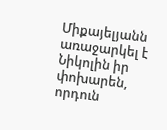Միքայելյանն առաջարկել է Նիկոլին իր փոխարեն, որդուն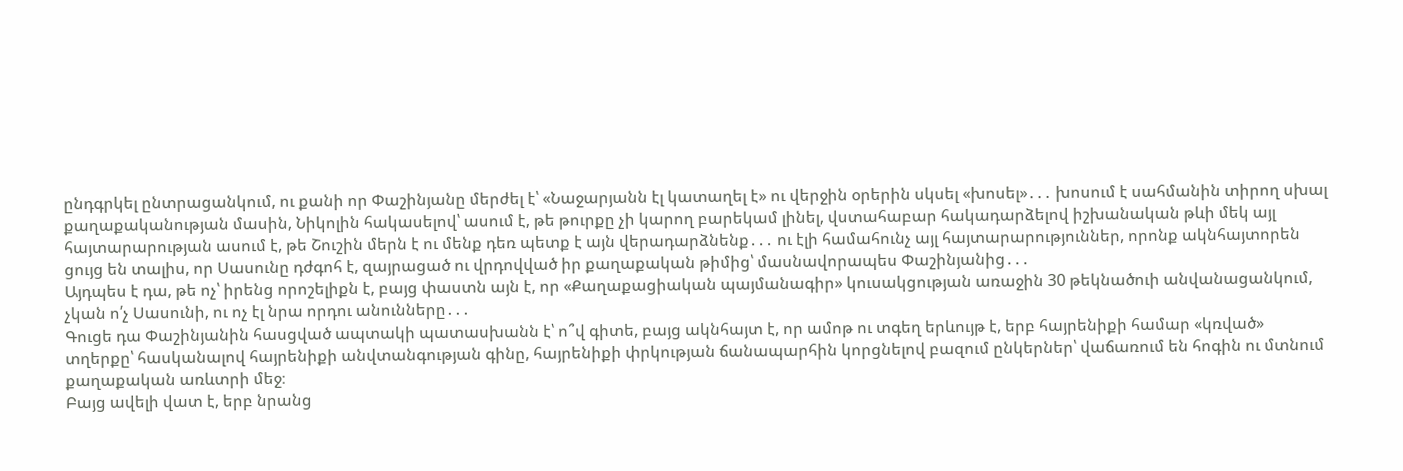ընդգրկել ընտրացանկում, ու քանի որ Փաշինյանը մերժել է՝ «Նաջարյանն էլ կատաղել է» ու վերջին օրերին սկսել «խոսել»․․․ խոսում է սահմանին տիրող սխալ քաղաքականության մասին, Նիկոլին հակասելով՝ ասում է, թե թուրքը չի կարող բարեկամ լինել, վստահաբար հակադարձելով իշխանական թևի մեկ այլ հայտարարության ասում է, թե Շուշին մերն է ու մենք դեռ պետք է այն վերադարձնենք․․․ ու էլի համահունչ այլ հայտարարություններ, որոնք ակնհայտորեն ցույց են տալիս, որ Սասունը դժգոհ է, զայրացած ու վրդովված իր քաղաքական թիմից՝ մասնավորապես Փաշինյանից․․․
Այդպես է դա, թե ոչ՝ իրենց որոշելիքն է, բայց փաստն այն է, որ «Քաղաքացիական պայմանագիր» կուսակցության առաջին 30 թեկնածուի անվանացանկում, չկան ո՛չ Սասունի, ու ոչ էլ նրա որդու անունները․․․
Գուցե դա Փաշինյանին հասցված ապտակի պատասխանն է՝ ո՞վ գիտե, բայց ակնհայտ է, որ ամոթ ու տգեղ երևույթ է, երբ հայրենիքի համար «կռված» տղերքը՝ հասկանալով հայրենիքի անվտանգության գինը, հայրենիքի փրկության ճանապարհին կորցնելով բազում ընկերներ՝ վաճառում են հոգին ու մտնում քաղաքական առևտրի մեջ։
Բայց ավելի վատ է, երբ նրանց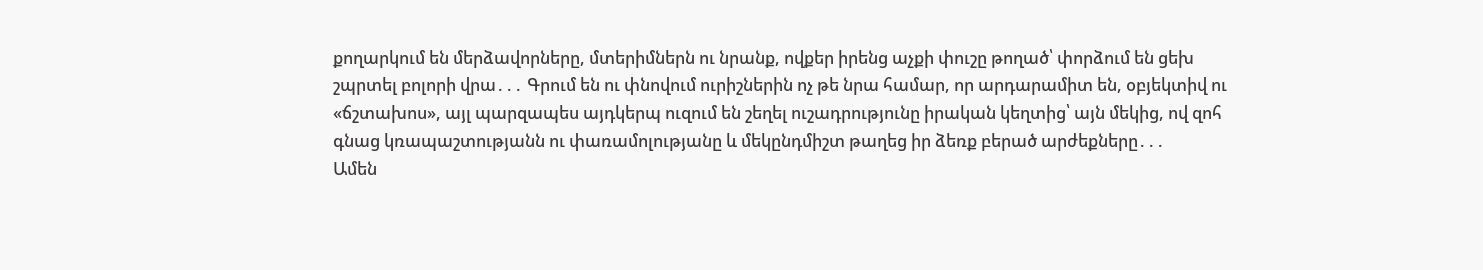քողարկում են մերձավորները, մտերիմներն ու նրանք, ովքեր իրենց աչքի փուշը թողած՝ փորձում են ցեխ շպրտել բոլորի վրա․․․ Գրում են ու փնովում ուրիշներին ոչ թե նրա համար, որ արդարամիտ են, օբյեկտիվ ու «ճշտախոս», այլ պարզապես այդկերպ ուզում են շեղել ուշադրությունը իրական կեղտից՝ այն մեկից, ով զոհ գնաց կռապաշտությանն ու փառամոլությանը և մեկընդմիշտ թաղեց իր ձեռք բերած արժեքները․․․
Ամեն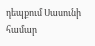դեպքում Սասունի համար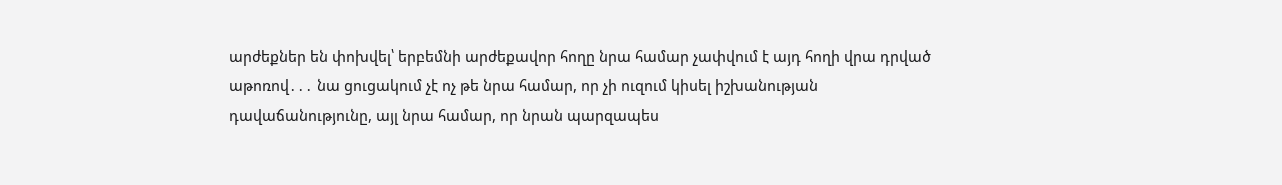արժեքներ են փոխվել՝ երբեմնի արժեքավոր հողը նրա համար չափվում է այդ հողի վրա դրված աթոռով․․․ նա ցուցակում չէ ոչ թե նրա համար, որ չի ուզում կիսել իշխանության դավաճանությունը, այլ նրա համար, որ նրան պարզապես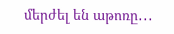մերժել են աթոռը․․․